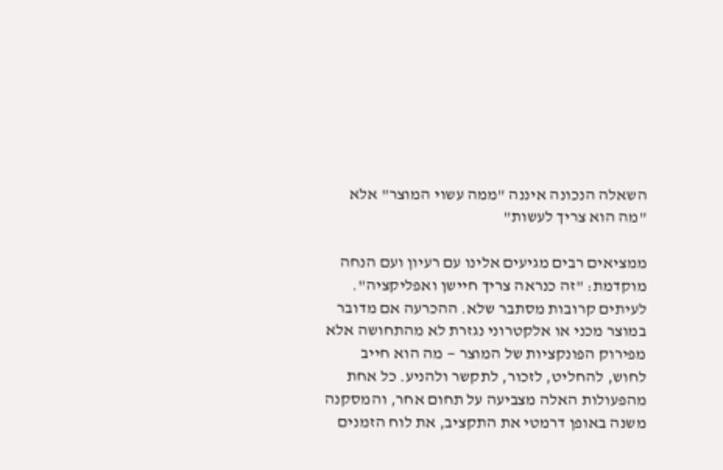השאלה הנכונה איננה "ממה עשוי המוצר" אלא "מה הוא צריך לעשות"

ממציאים רבים מגיעים אלינו עם רעיון ועם הנחה מוקדמת: "זה כנראה צריך חיישן ואפליקציה". לעיתים קרובות מסתבר שלא. ההכרעה אם מדובר במוצר מכני או אלקטרוני נגזרת לא מהתחושה אלא מפירוק הפונקציות של המוצר — מה הוא חייב לחוש, להחליט, לזכור, לתקשר ולהניע. כל אחת מהפעולות האלה מצביעה על תחום אחר, והמסקנה משנה באופן דרמטי את התקציב, את לוח הזמנים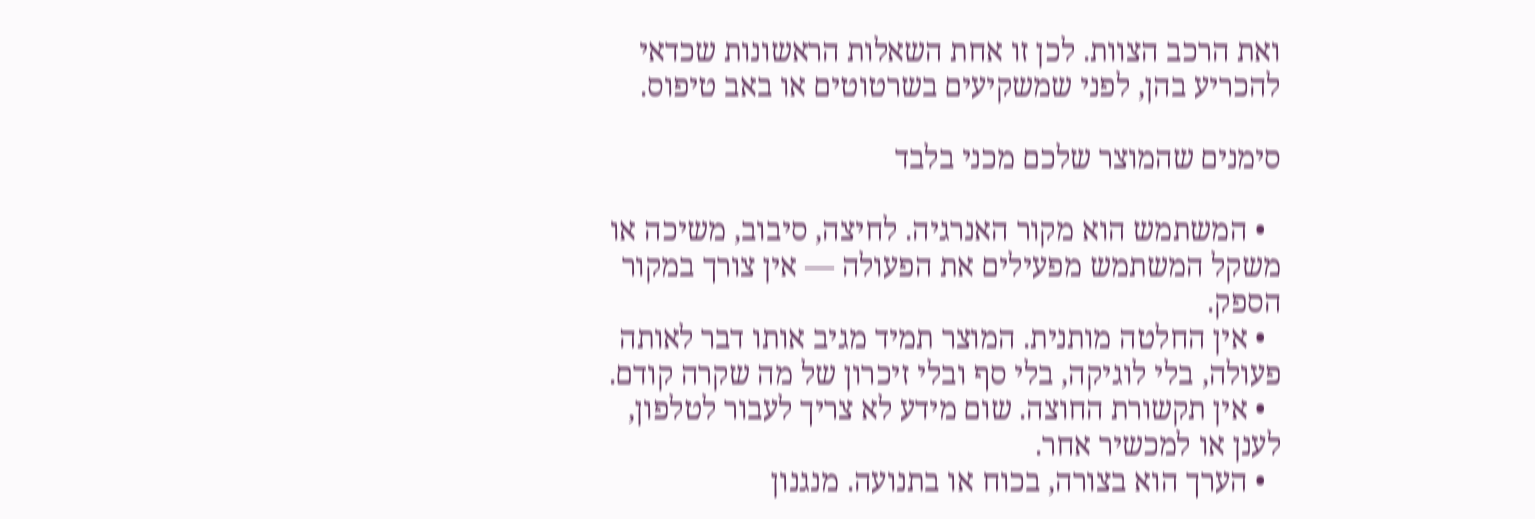ואת הרכב הצוות. לכן זו אחת השאלות הראשונות שכדאי להכריע בהן, לפני שמשקיעים בשרטוטים או באב טיפוס.

סימנים שהמוצר שלכם מכני בלבד

  • המשתמש הוא מקור האנרגיה. לחיצה, סיבוב, משיכה או משקל המשתמש מפעילים את הפעולה — אין צורך במקור הספק.
  • אין החלטה מותנית. המוצר תמיד מגיב אותו דבר לאותה פעולה, בלי לוגיקה, בלי סף ובלי זיכרון של מה שקרה קודם.
  • אין תקשורת החוצה. שום מידע לא צריך לעבור לטלפון, לענן או למכשיר אחר.
  • הערך הוא בצורה, בכוח או בתנועה. מנגנון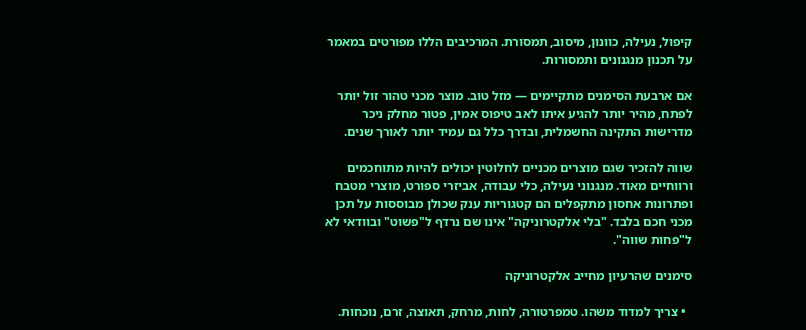קיפול, נעילה, כוונון, מיסוב, תמסורת. המרכיבים הללו מפורטים במאמר על תכנון מנגנונים ותמסורות.

אם ארבעת הסימנים מתקיימים — מזל טוב. מוצר מכני טהור זול יותר לפתח, מהיר יותר להגיע איתו לאב טיפוס אמין, פטור מחלק ניכר מדרישות התקינה החשמלית, ובדרך כלל גם עמיד יותר לאורך שנים.

שווה להזכיר שגם מוצרים מכניים לחלוטין יכולים להיות מתוחכמים ורווחיים מאוד. מנגנוני נעילה, כלי עבודה, אביזרי ספורט, מוצרי מטבח ופתרונות אחסון מתקפלים הם קטגוריות ענק שכולן מבוססות על תכן מכני חכם בלבד. "בלי אלקטרוניקה" אינו שם נרדף ל"פשוט" ובוודאי לא ל"פחות שווה".

סימנים שהרעיון מחייב אלקטרוניקה

  • צריך למדוד משהו. טמפרטורה, לחות, מרחק, תאוצה, זרם, נוכחות.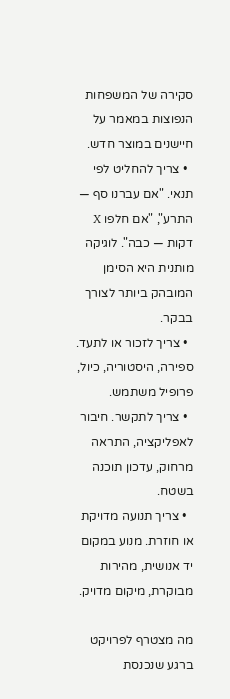סקירה של המשפחות הנפוצות במאמר על חיישנים במוצר חדש.
  • צריך להחליט לפי תנאי. "אם עברנו סף — התרע", "אם חלפו X דקות — כבה". לוגיקה מותנית היא הסימן המובהק ביותר לצורך בבקר.
  • צריך לזכור או לתעד. ספירה, היסטוריה, כיול, פרופיל משתמש.
  • צריך לתקשר. חיבור לאפליקציה, התראה מרחוק, עדכון תוכנה בשטח.
  • צריך תנועה מדויקת או חוזרת. מנוע במקום יד אנושית, מהירות מבוקרת, מיקום מדויק.

מה מצטרף לפרויקט ברגע שנכנסת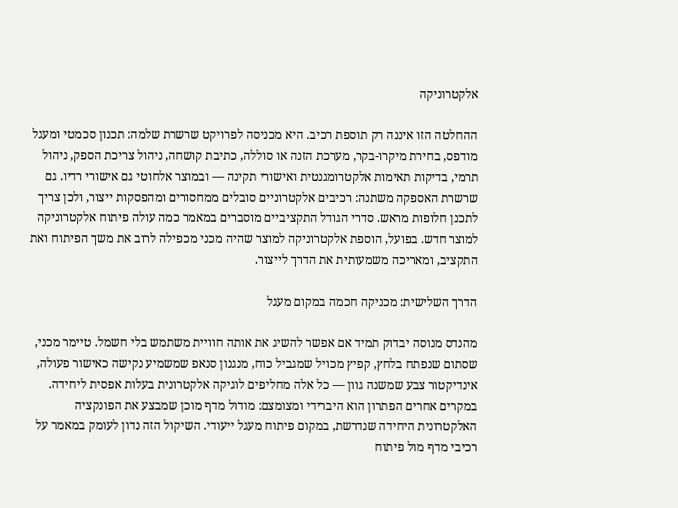אלקטרוניקה

ההחלטה הזו איננה רק תוספת רכיב. היא מכניסה לפרויקט שרשרת שלמה: תכנון סכמטי ומעגל מודפס, בחירת מיקרו-בקר, מערכת הזנה או סוללה, כתיבת קושחה, ניהול צריכת הספק, ניהול תרמי, בדיקות תאימות אלקטרומגנטית ואישורי תקינה — ובמוצר אלחוטי גם אישורי רדיו. גם שרשרת האספקה משתנה: רכיבים אלקטרוניים סובלים ממחסורים ומהפסקות ייצור, ולכן צריך לתכנן חלופות מראש. סדרי הגודל התקציביים מוסברים במאמר כמה עולה פיתוח אלקטרוניקה למוצר חדש. בפועל, הוספת אלקטרוניקה למוצר שהיה מכני מכפילה לרוב את משך הפיתוח ואת התקציב, ומאריכה משמעותית את הדרך לייצור.

הדרך השלישית: מכניקה חכמה במקום מעגל

מהנדס מנוסה יבדוק תמיד אם אפשר להשיג את אותה חוויית משתמש בלי חשמל. טיימר מכני, שסתום שנפתח בלחץ, קפיץ מכויל שמגביל כוח, מנגנון סנאפ שמשמיע נקישה כאישור פעולה, אינדיקטור צבע שמשנה גוון — כל אלה מחליפים לוגיקה אלקטרונית בעלות אפסית ליחידה. במקרים אחרים הפתרון הוא היברידי ומצומצם: מודול מדף מוכן שמבצע את הפונקציה האלקטרונית היחידה שנדרשת, במקום פיתוח מעגל ייעודי. השיקול הזה נדון לעומק במאמר על רכיבי מדף מול פיתוח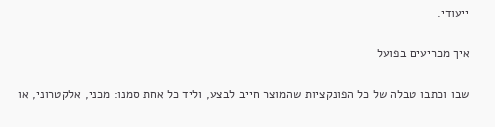ייעודי.

איך מכריעים בפועל

שבו וכתבו טבלה של כל הפונקציות שהמוצר חייב לבצע, וליד כל אחת סמנו: מכני, אלקטרוני, או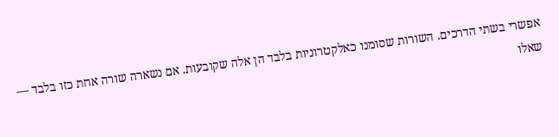אפשרי בשתי הדרכים. השורות שסומנו כאלקטרוניות בלבד הן אלה שקובעות. אם נשארה שורה אחת כזו בלבד — שאלו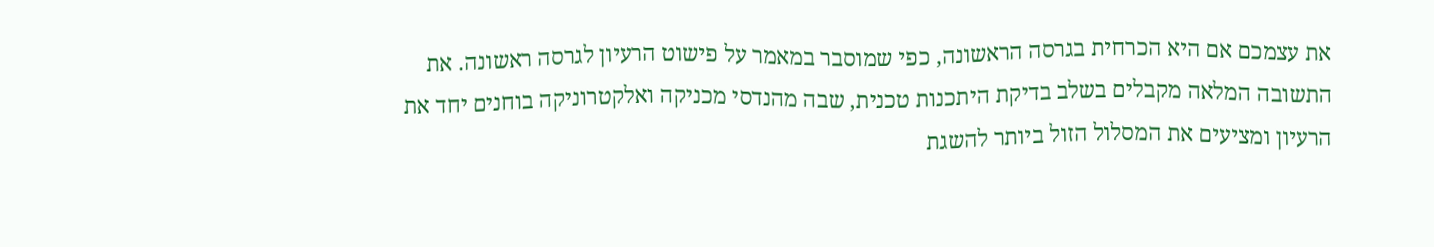את עצמכם אם היא הכרחית בגרסה הראשונה, כפי שמוסבר במאמר על פישוט הרעיון לגרסה ראשונה. את התשובה המלאה מקבלים בשלב בדיקת היתכנות טכנית, שבה מהנדסי מכניקה ואלקטרוניקה בוחנים יחד את הרעיון ומציעים את המסלול הזול ביותר להשגת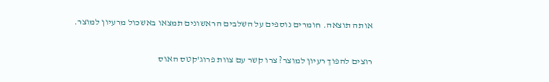אותה תוצאה. חומרים נוספים על השלבים הראשונים תמצאו באשכול מרעיון למוצר.

רוצים להפוך רעיון למוצר? צרו קשר עם צוות פרוג'קטס האוס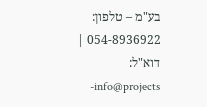בע"מ – טלפון: 054-8936922 | דוא"ל: info@projects-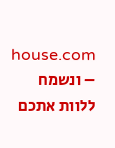house.com – ונשמח ללוות אתכם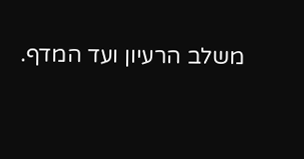משלב הרעיון ועד המדף.